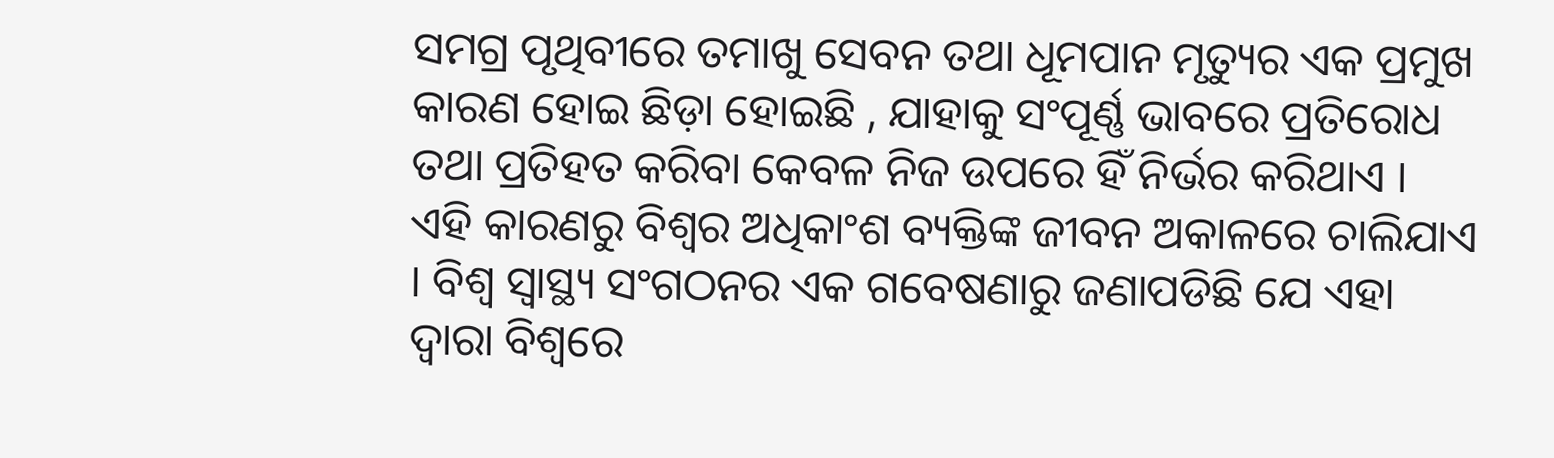ସମଗ୍ର ପୃଥିବୀରେ ତମାଖୁ ସେବନ ତଥା ଧୂମପାନ ମୃତ୍ୟୁର ଏକ ପ୍ରମୁଖ କାରଣ ହୋଇ ଛିଡ଼ା ହୋଇଛି , ଯାହାକୁ ସଂପୂର୍ଣ୍ଣ ଭାବରେ ପ୍ରତିରୋଧ ତଥା ପ୍ରତିହତ କରିବା କେବଳ ନିଜ ଉପରେ ହିଁ ନିର୍ଭର କରିଥାଏ । ଏହି କାରଣରୁ ବିଶ୍ୱର ଅଧିକାଂଶ ବ୍ୟକ୍ତିଙ୍କ ଜୀବନ ଅକାଳରେ ଚାଲିଯାଏ । ବିଶ୍ୱ ସ୍ୱାସ୍ଥ୍ୟ ସଂଗଠନର ଏକ ଗବେଷଣାରୁ ଜଣାପଡିଛି ଯେ ଏହା ଦ୍ୱାରା ବିଶ୍ୱରେ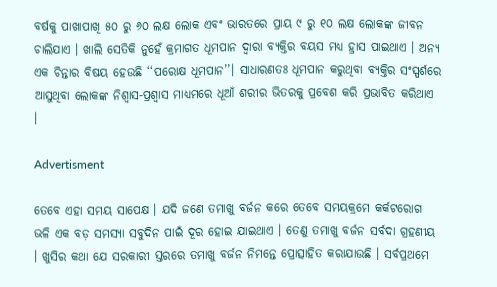ବର୍ଷକୁ ପାଖାପାଖି ୫୦ ରୁ ୬୦ ଲକ୍ଷ ଲୋକ ଏବଂ ଭାରତରେ ପ୍ରାୟ ୯ ରୁ ୧୦ ଲକ୍ଷ ଲୋକଙ୍କ ଜୀବନ ଚାଲିଯାଏ । ଖାଲି ସେତିକି ନୁହେଁ କ୍ରମାଗତ ଧୂମପାନ ଦ୍ୱାରା ବ୍ୟକ୍ତିର ବୟସ ମଧ୍ୟ ହ୍ରାସ ପାଇଥାଏ । ଅନ୍ୟ ଏକ ଚିନ୍ତାର ବିଷୟ ହେଉଛି ‘‘ପରୋକ୍ଷ ଧୂମପାନ’’। ସାଧାରଣତଃ ଧୂମପାନ କରୁଥିବା ବ୍ୟକ୍ତିର ସଂସ୍ପର୍ଶରେ ଆସୁଥିବା ଲୋକଙ୍କ ନିଶ୍ୱାସ-ପ୍ରଶ୍ୱାସ ମାଧ୍ୟମରେ ଧୂଆଁ ଶରୀର ଭିତରକୁ ପ୍ରବେଶ କରି ପ୍ରଭାବିତ କରିଥାଏ ।

Advertisment

ତେବେ ଏହା ସମୟ ସାପେକ୍ଷ । ଯଦି ଜଣେ ତମାଖୁ ବର୍ଜନ କରେ ତେବେ ସମୟକ୍ରମେ କର୍କଟରୋଗ ଭଳି ଏକ ବଡ଼ ସମସ୍ୟା ସବୁଦିନ ପାଇଁ ଦୂର ହୋଇ ଯାଇଥାଏ । ତେଣୁ ତମାଖୁ ବର୍ଜନ ସର୍ବଦା ଗ୍ରହଣୀୟ । ଖୁସିର କଥା ଯେ ସରକାରୀ ସ୍ତରରେ ତମାଖୁ ବର୍ଜନ ନିମନ୍ତେ ପ୍ରୋତ୍ସାହିତ କରାଯାଉଛି । ସର୍ବପ୍ରଥମେ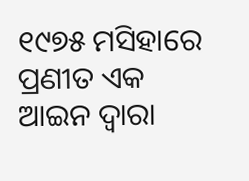୧୯୭୫ ମସିହାରେ ପ୍ରଣୀତ ଏକ ଆଇନ ଦ୍ୱାରା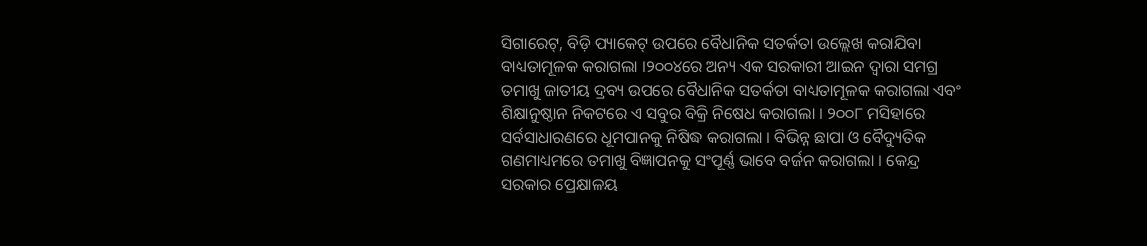ସିଗାରେଟ୍, ବିଡ଼ି ପ୍ୟାକେଟ୍ ଉପରେ ବୈଧାନିକ ସତର୍କତା ଉଲ୍ଲେଖ କରାଯିବା ବାଧ୍ୟତାମୂଳକ କରାଗଲା ।୨୦୦୪ରେ ଅନ୍ୟ ଏକ ସରକାରୀ ଆଇନ ଦ୍ୱାରା ସମଗ୍ର ତମାଖୁ ଜାତୀୟ ଦ୍ରବ୍ୟ ଉପରେ ବୈଧାନିକ ସତର୍କତା ବାଧ୍ୟତାମୂଳକ କରାଗଲା ଏବଂ ଶିକ୍ଷାନୁଷ୍ଠାନ ନିକଟରେ ଏ ସବୁର ବିକ୍ରି ନିଷେଧ କରାଗଲା । ୨୦୦୮ ମସିହାରେ ସର୍ବସାଧାରଣରେ ଧୂମପାନକୁ ନିଷିଦ୍ଧ କରାଗଲା । ବିଭିନ୍ନ ଛାପା ଓ ବୈଦ୍ୟୁତିକ ଗଣମାଧ୍ୟମରେ ତମାଖୁ ବିଜ୍ଞାପନକୁ ସଂପୂର୍ଣ୍ଣ ଭାବେ ବର୍ଜନ କରାଗଲା । କେନ୍ଦ୍ର ସରକାର ପ୍ରେକ୍ଷାଳୟ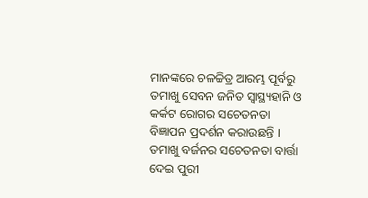ମାନଙ୍କରେ ଚଳଚ୍ଚିତ୍ର ଆରମ୍ଭ ପୂର୍ବରୁ ତମାଖୁ ସେବନ ଜନିତ ସ୍ୱାସ୍ଥ୍ୟହାନି ଓ କର୍କଟ ରୋଗର ସଚେତନତା ବିଜ୍ଞାପନ ପ୍ରଦର୍ଶନ କରାଉଛନ୍ତି । ତମାଖୁ ବର୍ଜନର ସଚେତନତା ବାର୍ତ୍ତା ଦେଇ ପୁରୀ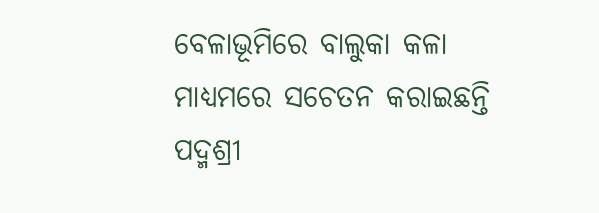ବେଳାଭୂମିରେ ବାଲୁକା କଳା ମାଧ୍ୟମରେ ସଚେତନ କରାଇଛନ୍ତି ପଦ୍ମଶ୍ରୀ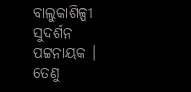ବାଲୁକାଶିଳ୍ପୀ ସୁଦର୍ଶନ ପଟ୍ଟନାୟକ । ତେଣୁ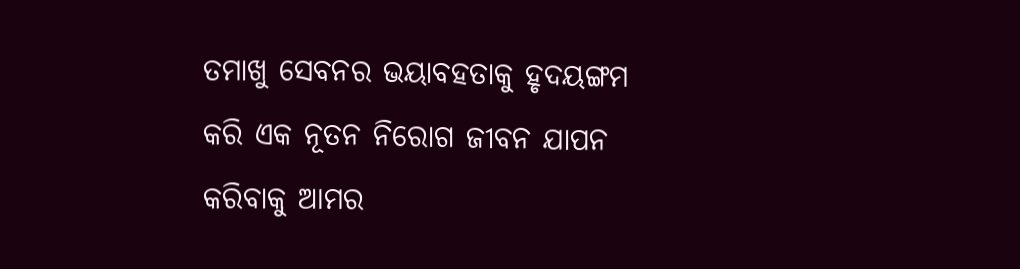ତମାଖୁ ସେବନର ଭୟାବହତାକୁ ହୃଦୟଙ୍ଗମ କରି ଏକ ନୂତନ ନିରୋଗ ଜୀବନ ଯାପନ କରିବାକୁ ଆମର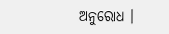ଅନୁରୋଧ ।